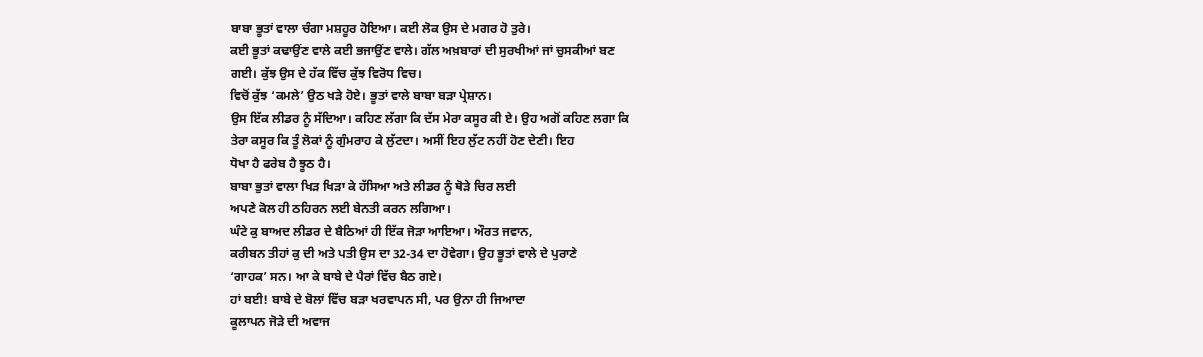ਬਾਬਾ ਭੂਤਾਂ ਵਾਲਾ ਚੰਗਾ ਮਸ਼ਹੂਰ ਹੋਇਆ। ਕਈ ਲੋਕ ਉਸ ਦੇ ਮਗਰ ਹੋ ਤੁਰੇ।
ਕਈ ਭੂਤਾਂ ਕਢਾਉਂਣ ਵਾਲੇ ਕਈ ਭਜਾਉਂਣ ਵਾਲੇ। ਗੱਲ ਅਖ਼ਬਾਰਾਂ ਦੀ ਸੁਰਖੀਆਂ ਜਾਂ ਚੁਸਕੀਆਂ ਬਣ
ਗਈ। ਕੁੱਝ ਉਸ ਦੇ ਹੱਕ ਵਿੱਚ ਕੁੱਝ ਵਿਰੋਧ ਵਿਚ।
ਵਿਚੋਂ ਕੁੱਝ ‘ਕਮਲੇ’ ਉਠ ਖੜੇ ਹੋਏ। ਭੂਤਾਂ ਵਾਲੇ ਬਾਬਾ ਬੜਾ ਪ੍ਰੇਸ਼ਾਨ।
ਉਸ ਇੱਕ ਲੀਡਰ ਨੂੰ ਸੱਦਿਆ। ਕਹਿਣ ਲੱਗਾ ਕਿ ਦੱਸ ਮੇਰਾ ਕਸੂਰ ਕੀ ਏ। ਉਹ ਅਗੋਂ ਕਹਿਣ ਲਗਾ ਕਿ
ਤੇਰਾ ਕਸੂਰ ਕਿ ਤੂੰ ਲੋਕਾਂ ਨੂੰ ਗੁੰਮਰਾਹ ਕੇ ਲੁੱਟਦਾ। ਅਸੀਂ ਇਹ ਲੁੱਟ ਨਹੀਂ ਹੋਣ ਦੇਣੀ। ਇਹ
ਧੋਖਾ ਹੈ ਫਰੇਬ ਹੈ ਝੂਠ ਹੈ।
ਬਾਬਾ ਭੁਤਾਂ ਵਾਲਾ ਖਿੜ ਖਿੜਾ ਕੇ ਹੱਸਿਆ ਅਤੇ ਲੀਡਰ ਨੂੰ ਥੋੜੇ ਚਿਰ ਲਈ
ਅਪਣੇ ਕੋਲ ਹੀ ਠਹਿਰਨ ਲਈ ਬੇਨਤੀ ਕਰਨ ਲਗਿਆ।
ਘੰਟੇ ਕੁ ਬਾਅਦ ਲੀਡਰ ਦੇ ਬੈਠਿਆਂ ਹੀ ਇੱਕ ਜੋੜਾ ਆਇਆ। ਔਰਤ ਜਵਾਨ,
ਕਰੀਬਨ ਤੀਹਾਂ ਕੁ ਦੀ ਅਤੇ ਪਤੀ ਉਸ ਦਾ 32-34 ਦਾ ਹੋਵੇਗਾ। ਉਹ ਭੂਤਾਂ ਵਾਲੇ ਦੇ ਪੁਰਾਣੇ
‘ਗਾਹਕ’ ਸਨ। ਆ ਕੇ ਬਾਬੇ ਦੇ ਪੈਰਾਂ ਵਿੱਚ ਬੈਠ ਗਏ।
ਹਾਂ ਬਈ! ਬਾਬੇ ਦੇ ਬੋਲਾਂ ਵਿੱਚ ਬੜਾ ਖਰਵਾਪਨ ਸੀ, ਪਰ ਉਨਾ ਹੀ ਜਿਆਦਾ
ਕੂਲਾਪਨ ਜੋੜੇ ਦੀ ਅਵਾਜ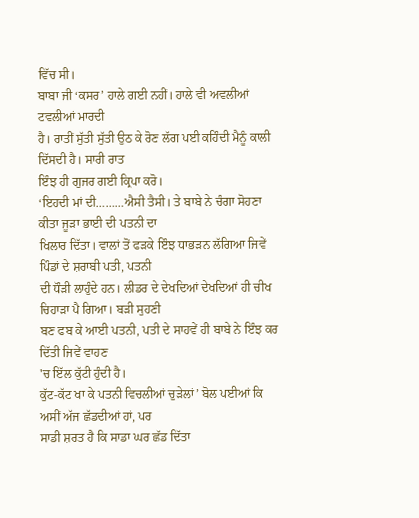ਵਿੱਚ ਸੀ।
ਬਾਬਾ ਜੀ ‘ਕਸਰ’ ਹਾਲੇ ਗਈ ਨਹੀਂ। ਹਾਲੇ ਵੀ ਅਵਲੀਆਂ ਟਵਲੀਆਂ ਮਾਰਦੀ
ਹੈ। ਰਾਤੀਂ ਸੁੱਤੀ ਸੁੱਤੀ ਉਠ ਕੇ ਰੋਣ ਲੱਗ ਪਈ ਕਹਿੰਦੀ ਮੈਨੂੰ ਕਾਲੀ ਦਿੱਸਦੀ ਹੈ। ਸਾਰੀ ਰਾਤ
ਇੰਝ ਹੀ ਗੁਜਰ ਗਈ ਕ੍ਰਿਪਾ ਕਰੋ।
‘ਇਹਦੀ ਮਾਂ ਦੀ………ਐਸੀ ਤੈਸੀ। ਤੇ ਬਾਬੇ ਨੇ ਚੰਗਾ ਸੋਹਣਾ ਕੀਤਾ ਜੂੜਾ ਭਾਈ ਦੀ ਪਤਨੀ ਦਾ
ਖਿਲਾਰ ਦਿੱਤਾ। ਵਾਲਾਂ ਤੋਂ ਫੜਕੇ ਇੰਝ ਧਾਭੜਨ ਲੱਗਿਆ ਜਿਵੇਂ ਪਿੰਡਾਂ ਦੇ ਸ਼ਰਾਬੀ ਪਤੀ, ਪਤਨੀ
ਦੀ ਧੌੜੀ ਲਾਹੁੰਦੇ ਹਨ। ਲੀਡਰ ਦੇ ਦੇਖਦਿਆਂ ਦੇਖਦਿਆਂ ਹੀ ਚੀਖ ਚਿਹਾੜਾ ਪੈ ਗਿਆ। ਬੜੀ ਸੁਹਣੀ
ਬਣ ਫਬ ਕੇ ਆਈ ਪਤਨੀ, ਪਤੀ ਦੇ ਸਾਹਵੇਂ ਹੀ ਬਾਬੇ ਨੇ ਇੰਝ ਕਰ ਦਿੱਤੀ ਜਿਵੇਂ ਵਾਹਣ
'ਚ ਇੱਲ ਕੁੱਟੀ ਹੁੰਦੀ ਹੈ।
ਕੁੱਟ-ਕੱਟ ਖਾ ਕੇ ਪਤਨੀ ਵਿਚਲੀਆਂ ਚੁੜੇਲਾਂ’ ਬੋਲ ਪਈਆਂ ਕਿ ਅਸੀਂ ਅੱਜ ਛੱਡਦੀਆਂ ਹਾਂ, ਪਰ
ਸਾਡੀ ਸ਼ਰਤ ਹੈ ਕਿ ਸਾਡਾ ਘਰ ਛੱਡ ਦਿੱਤਾ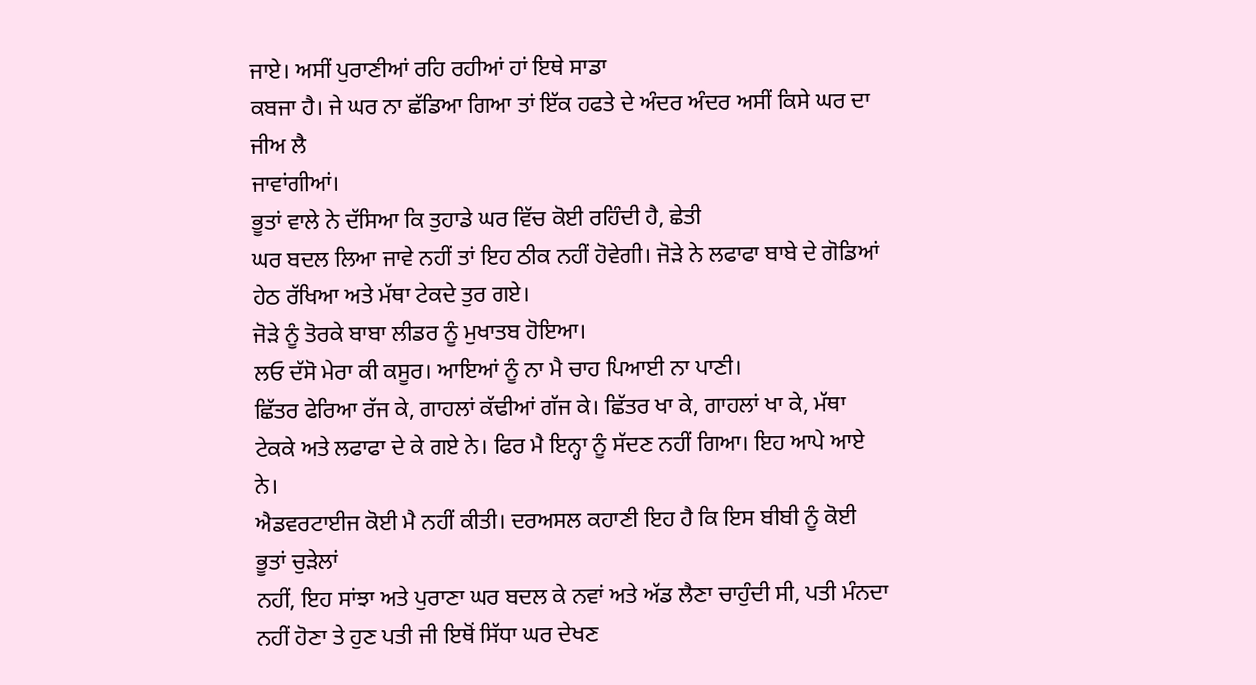ਜਾਏ। ਅਸੀਂ ਪੁਰਾਣੀਆਂ ਰਹਿ ਰਹੀਆਂ ਹਾਂ ਇਥੇ ਸਾਡਾ
ਕਬਜਾ ਹੈ। ਜੇ ਘਰ ਨਾ ਛੱਡਿਆ ਗਿਆ ਤਾਂ ਇੱਕ ਹਫਤੇ ਦੇ ਅੰਦਰ ਅੰਦਰ ਅਸੀਂ ਕਿਸੇ ਘਰ ਦਾ ਜੀਅ ਲੈ
ਜਾਵਾਂਗੀਆਂ।
ਭੂਤਾਂ ਵਾਲੇ ਨੇ ਦੱਸਿਆ ਕਿ ਤੁਹਾਡੇ ਘਰ ਵਿੱਚ ਕੋਈ ਰਹਿੰਦੀ ਹੈ, ਛੇਤੀ
ਘਰ ਬਦਲ ਲਿਆ ਜਾਵੇ ਨਹੀਂ ਤਾਂ ਇਹ ਠੀਕ ਨਹੀਂ ਹੋਵੇਗੀ। ਜੋੜੇ ਨੇ ਲਫਾਫਾ ਬਾਬੇ ਦੇ ਗੋਡਿਆਂ
ਹੇਠ ਰੱਖਿਆ ਅਤੇ ਮੱਥਾ ਟੇਕਦੇ ਤੁਰ ਗਏ।
ਜੋੜੇ ਨੂੰ ਤੋਰਕੇ ਬਾਬਾ ਲੀਡਰ ਨੂੰ ਮੁਖਾਤਬ ਹੋਇਆ।
ਲਓ ਦੱਸੋ ਮੇਰਾ ਕੀ ਕਸੂਰ। ਆਇਆਂ ਨੂੰ ਨਾ ਮੈ ਚਾਹ ਪਿਆਈ ਨਾ ਪਾਣੀ।
ਛਿੱਤਰ ਫੇਰਿਆ ਰੱਜ ਕੇ, ਗਾਹਲਾਂ ਕੱਢੀਆਂ ਗੱਜ ਕੇ। ਛਿੱਤਰ ਖਾ ਕੇ, ਗਾਹਲਾਂ ਖਾ ਕੇ, ਮੱਥਾ
ਟੇਕਕੇ ਅਤੇ ਲਫਾਫਾ ਦੇ ਕੇ ਗਏ ਨੇ। ਫਿਰ ਮੈ ਇਨ੍ਹਾ ਨੂੰ ਸੱਦਣ ਨਹੀਂ ਗਿਆ। ਇਹ ਆਪੇ ਆਏ ਨੇ।
ਐਡਵਰਟਾਈਜ ਕੋਈ ਮੈ ਨਹੀਂ ਕੀਤੀ। ਦਰਅਸਲ ਕਹਾਣੀ ਇਹ ਹੈ ਕਿ ਇਸ ਬੀਬੀ ਨੂੰ ਕੋਈ ਭੂਤਾਂ ਚੁੜੇਲਾਂ
ਨਹੀਂ, ਇਹ ਸਾਂਝਾ ਅਤੇ ਪੁਰਾਣਾ ਘਰ ਬਦਲ ਕੇ ਨਵਾਂ ਅਤੇ ਅੱਡ ਲੈਣਾ ਚਾਹੁੰਦੀ ਸੀ, ਪਤੀ ਮੰਨਦਾ
ਨਹੀਂ ਹੋਣਾ ਤੇ ਹੁਣ ਪਤੀ ਜੀ ਇਥੋਂ ਸਿੱਧਾ ਘਰ ਦੇਖਣ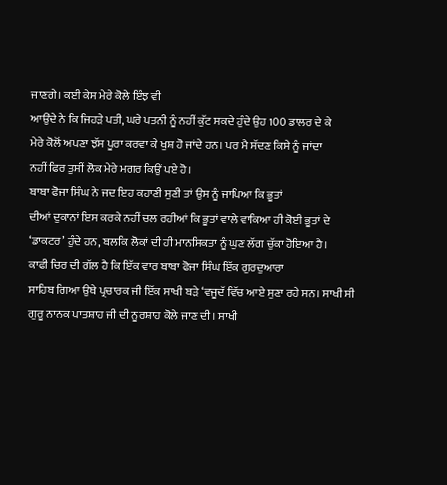ਜਾਣਗੇ। ਕਈ ਕੇਸ ਮੇਰੇ ਕੋਲੇ ਇੰਝ ਵੀ
ਆਉਂਦੇ ਨੇ ਕਿ ਜਿਹੜੇ ਪਤੀ, ਘਰੇ ਪਤਨੀ ਨੂੰ ਨਹੀਂ ਕੁੱਟ ਸਕਦੇ ਹੁੰਦੇ ਉਹ 100 ਡਾਲਰ ਦੇ ਕੇ
ਮੇਰੇ ਕੋਲੋਂ ਅਪਣਾ ਝੱਸ ਪੂਰਾ ਕਰਵਾ ਕੇ ਖੁਸ਼ ਹੋ ਜਾਂਦੇ ਹਨ। ਪਰ ਮੈ ਸੱਦਣ ਕਿਸੇ ਨੂੰ ਜਾਂਦਾ
ਨਹੀਂ ਫਿਰ ਤੁਸੀਂ ਲੋਕ ਮੇਰੇ ਮਗਰ ਕਿਉਂ ਪਏ ਹੋ।
ਬਾਬਾ ਫੋਜਾ ਸਿੰਘ ਨੇ ਜਦ ਇਹ ਕਹਾਣੀ ਸੁਣੀ ਤਾਂ ਉਸ ਨੂੰ ਜਾਪਿਆ ਕਿ ਭੂਤਾਂ
ਦੀਆਂ ਦੁਕਾਨਾਂ ਇਸ ਕਰਕੇ ਨਹੀਂ ਚਲ ਰਹੀਆਂ ਕਿ ਭੂਤਾਂ ਵਾਲੇ ਵਾਕਿਆ ਹੀ ਕੋਈ ਭੂਤਾਂ ਦੇ
‘ਡਾਕਟਰ’ ਹੁੰਦੇ ਹਨ, ਬਲਕਿ ਲੋਕਾਂ ਦੀ ਹੀ ਮਾਨਸਿਕਤਾ ਨੂੰ ਘੁਣ ਲੱਗ ਚੁੱਕਾ ਹੋਇਆ ਹੈ।
ਕਾਫੀ ਚਿਰ ਦੀ ਗੱਲ ਹੈ ਕਿ ਇੱਕ ਵਾਰ ਬਾਬਾ ਫੋਜਾ ਸਿੰਘ ਇੱਕ ਗੁਰਦੁਆਰਾ
ਸਾਹਿਬ ਗਿਆ ਉਥੇ ਪ੍ਰਚਾਰਕ ਜੀ ਇੱਕ ਸਾਖੀ ਬੜੇ ‘ਵਜੂਦੱ ਵਿੱਚ ਆਏ ਸੁਣਾ ਰਹੇ ਸਨ। ਸਾਖੀ ਸੀ
ਗੁਰੂ ਨਾਨਕ ਪਾਤਸ਼ਾਹ ਜੀ ਦੀ ਨੂਰਸ਼ਾਹ ਕੋਲੇ ਜਾਣ ਦੀ। ਸਾਖੀ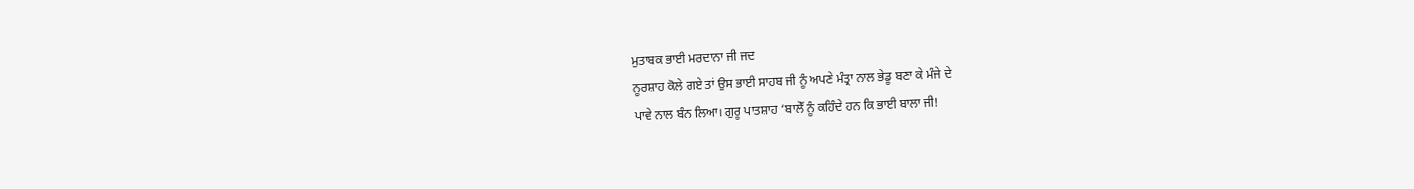ਮੁਤਾਬਕ ਭਾਈ ਮਰਦਾਨਾ ਜੀ ਜਦ
ਨੂਰਸ਼ਾਹ ਕੋਲੇ ਗਏ ਤਾਂ ਉਸ ਭਾਈ ਸਾਹਬ ਜੀ ਨੂੰ ਅਪਣੇ ਮੰਤ੍ਰਾ ਨਾਲ ਭੇਡੂ ਬਣਾ ਕੇ ਮੰਜੇ ਦੇ
ਪਾਵੇ ਨਾਲ ਬੰਨ ਲਿਆ। ਗੁਰੂ ਪਾਤਸ਼ਾਹ ‘ਬਾਲੇੱ ਨੂੰ ਕਹਿੰਦੇ ਹਨ ਕਿ ਭਾਈ ਬਾਲਾ ਜੀ!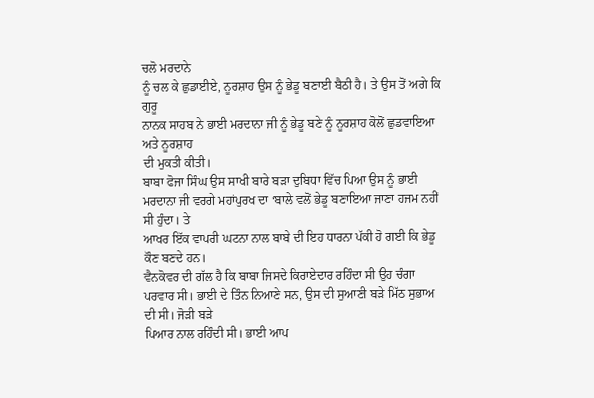ਚਲੋ ਮਰਦਾਨੇ
ਨੂੰ ਚਲ ਕੇ ਛੁਡਾਈਏ, ਨੂਰਸ਼ਾਹ ਉਸ ਨੂੰ ਭੇਡੂ ਬਣਾਈ ਬੈਠੀ ਹੈ। ਤੇ ਉਸ ਤੋਂ ਅਗੇ ਕਿ ਗੁਰੂ
ਨਾਨਕ ਸਾਹਬ ਨੇ ਭਾਈ ਮਰਦਾਨਾ ਜੀ ਨੂੰ ਭੇਡੂ ਬਣੇ ਨੂੰ ਨੂਰਸ਼ਾਹ ਕੋਲੋਂ ਛੁਡਵਾਇਆ ਅਤੇ ਨੂਰਸ਼ਾਹ
ਦੀ ਮੁਕਤੀ ਕੀਤੀ।
ਬਾਬਾ ਫੋਜਾ ਸਿੰਘ ਉਸ ਸਾਖੀ ਬਾਰੇ ਬੜਾ ਦੁਬਿਧਾ ਵਿੱਚ ਪਿਆ ਉਸ ਨੂੰ ਭਾਈ
ਮਰਦਾਨਾ ਜੀ ਵਰਗੇ ਮਹਾਂਪੁਰਖ ਦਾ ‘ਬਾਲੇ ਵਲੋਂ ਭੇਡੂ ਬਣਾਇਆ ਜਾਣਾ ਹਜਮ ਨਹੀਂ ਸੀ ਹੁੰਦਾ। ਤੇ
ਆਖਰ ਇੱਕ ਵਾਪਰੀ ਘਟਨਾ ਨਾਲ ਬਾਬੇ ਦੀ ਇਹ ਧਾਰਨਾ ਪੱਕੀ ਹੋ ਗਈ ਕਿ ਭੇਡੂ ਕੌਣ ਬਣਦੇ ਹਨ।
ਵੈਨਕੋਵਰ ਦੀ ਗੱਲ ਹੈ ਕਿ ਬਾਬਾ ਜਿਸਦੇ ਕਿਰਾਏਦਾਰ ਰਹਿੰਦਾ ਸੀ ਉਹ ਚੰਗਾ
ਪਰਵਾਰ ਸੀ। ਭਾਈ ਦੇ ਤਿੰਨ ਨਿਆਣੇ ਸਨ, ਉਸ ਦੀ ਸੁਆਣੀ ਬੜੇ ਮਿੱਠ ਸੁਭਾਅ ਦੀ ਸੀ। ਜੋੜੀ ਬੜੇ
ਪਿਆਰ ਨਾਲ ਰਹਿੰਦੀ ਸੀ। ਭਾਈ ਆਪ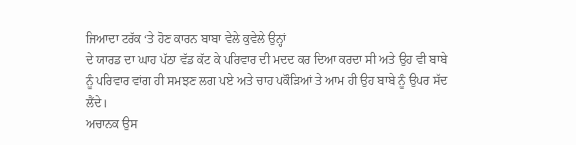ਜਿਆਦਾ ਟਰੱਕ ‘ਤੇ ਹੋਣ ਕਾਰਨ ਬਾਬਾ ਵੇਲੇ ਕੁਵੇਲੇ ਉਨ੍ਹਾਂ
ਦੇ ਯਾਰਡ ਦਾ ਘਾਹ ਪੱਠਾ ਵੱਡ ਕੱਟ ਕੇ ਪਰਿਵਾਰ ਦੀ ਮਦਦ ਕਰ ਦਿਆ ਕਰਦਾ ਸੀ ਅਤੇ ਉਹ ਵੀ ਬਾਬੇ
ਨੂੰ ਪਰਿਵਾਰ ਵਾਂਗ ਹੀ ਸਮਝਣ ਲਗ ਪਏ ਅਤੇ ਚਾਹ ਪਕੌੜਿਆਂ ਤੇ ਆਮ ਹੀ ਉਹ ਬਾਬੇ ਨੂੰ ਉਪਰ ਸੱਦ
ਲੈਂਦੇ।
ਅਚਾਨਕ ਉਸ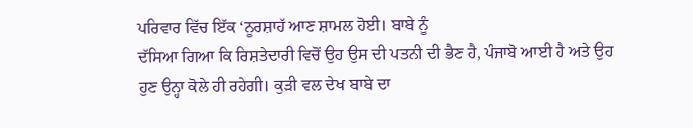ਪਰਿਵਾਰ ਵਿੱਚ ਇੱਕ ‘ਨੂਰਸ਼ਾਹੱ ਆਣ ਸ਼ਾਮਲ ਹੋਈ। ਬਾਬੇ ਨੂੰ
ਦੱਸਿਆ ਗਿਆ ਕਿ ਰਿਸ਼ਤੇਦਾਰੀ ਵਿਚੋਂ ਉਹ ਉਸ ਦੀ ਪਤਨੀ ਦੀ ਭੈਣ ਹੈ, ਪੰਜਾਬੋ ਆਈ ਹੈ ਅਤੇ ਉਹ
ਹੁਣ ਉਨ੍ਹਾ ਕੋਲੇ ਹੀ ਰਹੇਗੀ। ਕੁੜੀ ਵਲ ਦੇਖ ਬਾਬੇ ਦਾ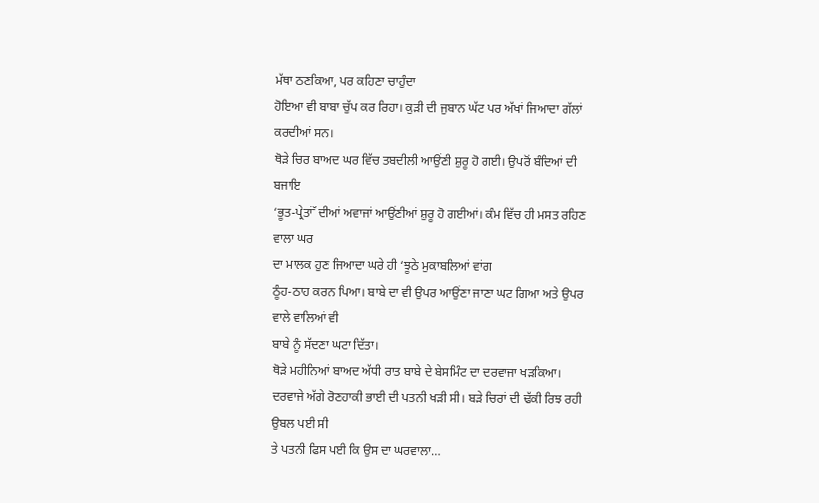ਮੱਥਾ ਠਣਕਿਆ, ਪਰ ਕਹਿਣਾ ਚਾਹੁੰਦਾ
ਹੋਇਆ ਵੀ ਬਾਬਾ ਚੁੱਪ ਕਰ ਰਿਹਾ। ਕੁੜੀ ਦੀ ਜੁਬਾਨ ਘੱਟ ਪਰ ਅੱਖਾਂ ਜਿਆਦਾ ਗੱਲਾਂ ਕਰਦੀਆਂ ਸਨ।
ਥੋੜੇ ਚਿਰ ਬਾਅਦ ਘਰ ਵਿੱਚ ਤਬਦੀਲੀ ਆਉਂਣੀ ਸ਼ੁਰੂ ਹੋ ਗਈ। ਉਪਰੋਂ ਬੰਦਿਆਂ ਦੀ ਬਜਾਇ
‘ਭੂਤ-ਪ੍ਰੇਤਾਂੱ ਦੀਆਂ ਅਵਾਜਾਂ ਆਉਂਣੀਆਂ ਸ਼ੁਰੂ ਹੋ ਗਈਆਂ। ਕੰਮ ਵਿੱਚ ਹੀ ਮਸਤ ਰਹਿਣ ਵਾਲਾ ਘਰ
ਦਾ ਮਾਲਕ ਹੁਣ ਜਿਆਦਾ ਘਰੇ ਹੀ ‘ਝੂਠੇ ਮੁਕਾਬਲਿਆਂ ਵਾਂਗ
ਠੂੰਹ-ਠਾਹ ਕਰਨ ਪਿਆ। ਬਾਬੇ ਦਾ ਵੀ ਉਪਰ ਆਉਂਣਾ ਜਾਣਾ ਘਟ ਗਿਆ ਅਤੇ ਉਪਰ ਵਾਲੇ ਵਾਲਿਆਂ ਵੀ
ਬਾਬੇ ਨੂੰ ਸੱਦਣਾ ਘਟਾ ਦਿੱਤਾ।
ਥੋੜੇ ਮਹੀਨਿਆਂ ਬਾਅਦ ਅੱਧੀ ਰਾਤ ਬਾਬੇ ਦੇ ਬੇਸਮਿੰਟ ਦਾ ਦਰਵਾਜਾ ਖੜਕਿਆ।
ਦਰਵਾਜੇ ਅੱਗੇ ਰੋਣਹਾਕੀ ਭਾਈ ਦੀ ਪਤਨੀ ਖੜੀ ਸੀ। ਬੜੇ ਚਿਰਾਂ ਦੀ ਢੱਕੀ ਰਿਝ ਰਹੀ ਉਬਲ ਪਈ ਸੀ
ਤੇ ਪਤਨੀ ਫਿਸ ਪਈ ਕਿ ਉਸ ਦਾ ਘਰਵਾਲਾ…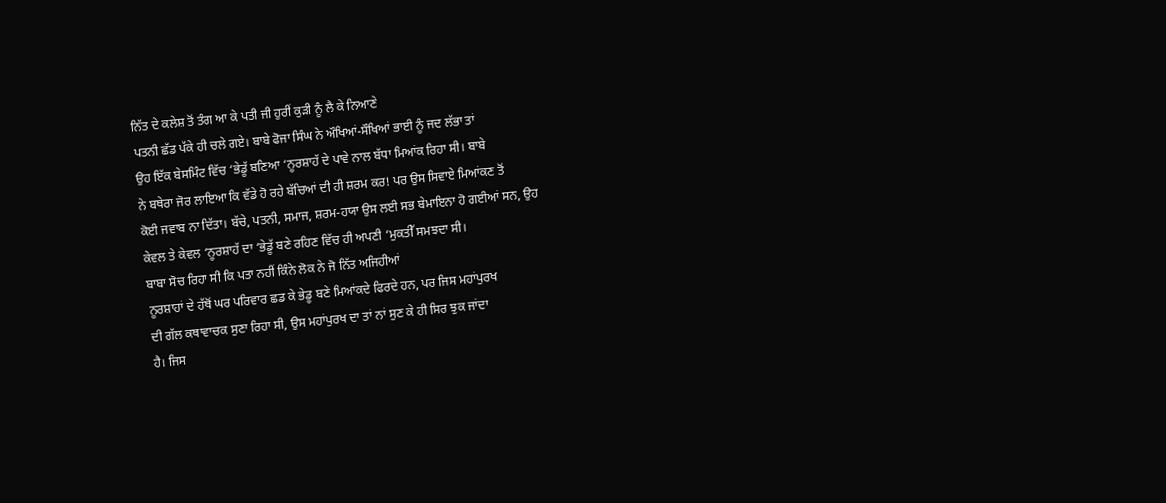ਨਿੱਤ ਦੇ ਕਲੇਸ਼ ਤੋਂ ਤੰਗ ਆ ਕੇ ਪਤੀ ਜੀ ਹੁਰੀਂ ਕੁੜੀ ਨੂੰ ਲੈ ਕੇ ਨਿਆਣੇ
ਪਤਨੀ ਛੱਡ ਪੱਕੇ ਹੀ ਚਲੇ ਗਏ। ਬਾਬੇ ਫੋਜਾ ਸਿੰਘ ਨੇ ਔਖਿਆਂ-ਸੌਖਿਆਂ ਭਾਈ ਨੂੰ ਜਦ ਲੱਭਾ ਤਾਂ
ਉਹ ਇੱਕ ਬੇਸਮਿੰਟ ਵਿੱਚ ‘ਭੇਡੂੱ ਬਣਿਆ ‘ਨੂਰਸ਼ਾਹੱ ਦੇ ਪਾਵੇ ਨਾਲ ਬੱਧਾ ਮਿਆਂਕ ਰਿਹਾ ਸੀ। ਬਾਬੇ
ਨੇ ਬਥੇਰਾ ਜੋਰ ਲਾਇਆ ਕਿ ਵੱਡੇ ਹੋ ਰਹੇ ਬੱਚਿਆਂ ਦੀ ਹੀ ਸ਼ਰਮ ਕਰ! ਪਰ ਉਸ ਸਿਵਾਏ ਮਿਆਂਕਣ ਤੋਂ
ਕੋਈ ਜਵਾਬ ਨਾ ਦਿੱਤਾ। ਬੱਚੇ, ਪਤਨੀ, ਸਮਾਜ, ਸ਼ਰਮ-ਹਯਾ ਉਸ ਲਈ ਸਭ ਬੇਮਾਇਨਾ ਹੋ ਗਈਆਂ ਸਨ, ਉਹ
ਕੇਵਲ ਤੇ ਕੇਵਲ ‘ਨੂਰਸ਼ਾਹੱ ਦਾ ‘ਭੇਡੂੱ ਬਣੇ ਰਹਿਣ ਵਿੱਚ ਹੀ ਅਪਣੀ ‘ਮੁਕਤੀੱ ਸਮਝਦਾ ਸੀ।
ਬਾਬਾ ਸੋਚ ਰਿਹਾ ਸੀ ਕਿ ਪਤਾ ਨਹੀਂ ਕਿੰਨੇ ਲੋਕ ਨੇ ਜੋ ਨਿੱਤ ਅਜਿਹੀਆਂ
ਨੂਰਸ਼ਾਹਾਂ ਦੇ ਹੱਥੋਂ ਘਰ ਪਰਿਵਾਰ ਛਡ ਕੇ ਭੇਡੂ ਬਣੇ ਮਿਆਂਕਦੇ ਫਿਰਦੇ ਹਨ, ਪਰ ਜਿਸ ਮਹਾਂਪੁਰਖ
ਦੀ ਗੱਲ ਕਥਾਵਾਚਕ ਸੁਣਾ ਰਿਹਾ ਸੀ, ਉਸ ਮਹਾਂਪੁਰਖ ਦਾ ਤਾਂ ਨਾਂ ਸੁਣ ਕੇ ਹੀ ਸਿਰ ਝੁਕ ਜਾਂਦਾ
ਹੈ। ਜਿਸ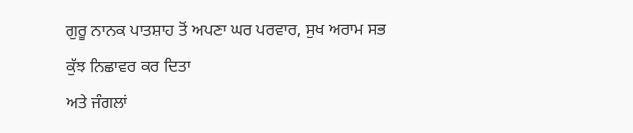ਗੁਰੂ ਨਾਨਕ ਪਾਤਸ਼ਾਹ ਤੋਂ ਅਪਣਾ ਘਰ ਪਰਵਾਰ, ਸੁਖ ਅਰਾਮ ਸਭ ਕੁੱਝ ਨਿਛਾਵਰ ਕਰ ਦਿਤਾ
ਅਤੇ ਜੰਗਲਾਂ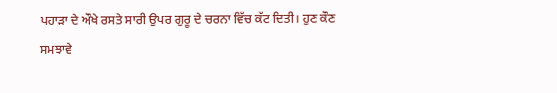ਪਹਾੜਾ ਦੇ ਔਖੇ ਰਸਤੇ ਸਾਰੀ ਉਪਰ ਗੁਰੂ ਦੇ ਚਰਨਾ ਵਿੱਚ ਕੱਟ ਦਿਤੀ। ਹੁਣ ਕੌਣ
ਸਮਝਾਵੇ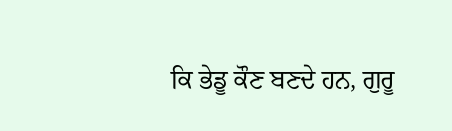ਕਿ ਭੇਡੂ ਕੌਣ ਬਣਦੇ ਹਨ, ਗੁਰੂ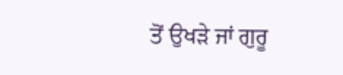ਤੋਂ ਉਖੜੇ ਜਾਂ ਗੁਰੂ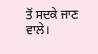ਤੋਂ ਸਦਕੇ ਜਾਣ ਵਾਲੇ।